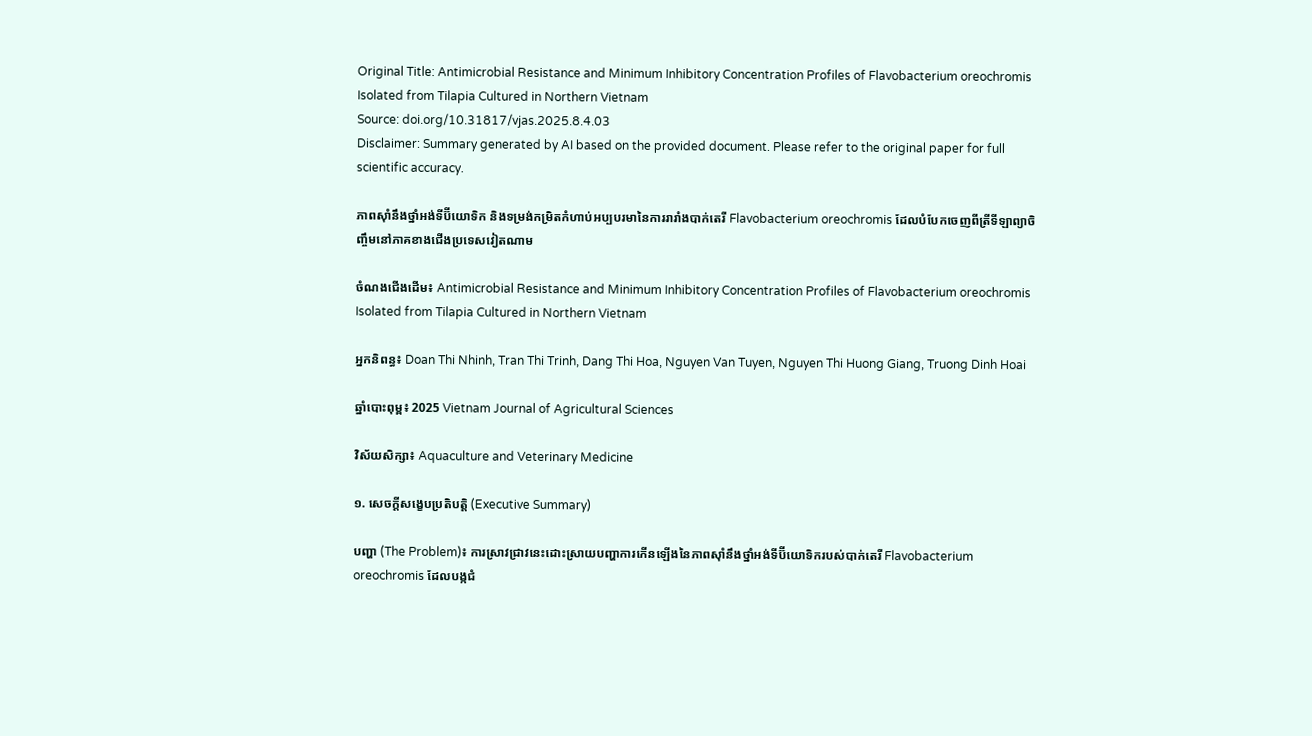Original Title: Antimicrobial Resistance and Minimum Inhibitory Concentration Profiles of Flavobacterium oreochromis Isolated from Tilapia Cultured in Northern Vietnam
Source: doi.org/10.31817/vjas.2025.8.4.03
Disclaimer: Summary generated by AI based on the provided document. Please refer to the original paper for full scientific accuracy.

ភាពស៊ាំនឹងថ្នាំអង់ទីប៊ីយោទិក និងទម្រង់កម្រិតកំហាប់អប្បបរមានៃការរារាំងបាក់តេរី Flavobacterium oreochromis ដែលបំបែកចេញពីត្រីទីឡាព្យាចិញ្ចឹមនៅភាគខាងជើងប្រទេសវៀតណាម

ចំណងជើងដើម៖ Antimicrobial Resistance and Minimum Inhibitory Concentration Profiles of Flavobacterium oreochromis Isolated from Tilapia Cultured in Northern Vietnam

អ្នកនិពន្ធ៖ Doan Thi Nhinh, Tran Thi Trinh, Dang Thi Hoa, Nguyen Van Tuyen, Nguyen Thi Huong Giang, Truong Dinh Hoai

ឆ្នាំបោះពុម្ព៖ 2025 Vietnam Journal of Agricultural Sciences

វិស័យសិក្សា៖ Aquaculture and Veterinary Medicine

១. សេចក្តីសង្ខេបប្រតិបត្តិ (Executive Summary)

បញ្ហា (The Problem)៖ ការស្រាវជ្រាវនេះដោះស្រាយបញ្ហាការកើនឡើងនៃភាពស៊ាំនឹងថ្នាំអង់ទីប៊ីយោទិករបស់បាក់តេរី Flavobacterium oreochromis ដែលបង្កជំ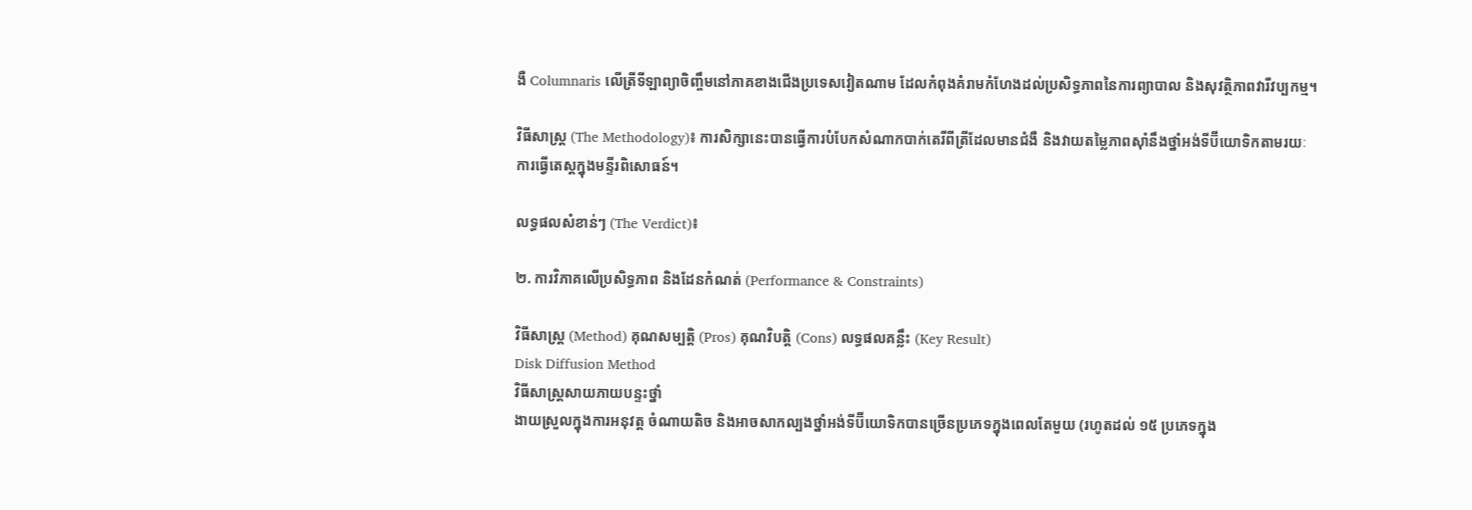ងឺ Columnaris លើត្រីទីឡាព្យាចិញ្ចឹមនៅភាគខាងជើងប្រទេសវៀតណាម ដែលកំពុងគំរាមកំហែងដល់ប្រសិទ្ធភាពនៃការព្យាបាល និងសុវត្ថិភាពវារីវប្បកម្ម។

វិធីសាស្ត្រ (The Methodology)៖ ការសិក្សានេះបានធ្វើការបំបែកសំណាកបាក់តេរីពីត្រីដែលមានជំងឺ និងវាយតម្លៃភាពស៊ាំនឹងថ្នាំអង់ទីប៊ីយោទិកតាមរយៈការធ្វើតេស្តក្នុងមន្ទីរពិសោធន៍។

លទ្ធផលសំខាន់ៗ (The Verdict)៖

២. ការវិភាគលើប្រសិទ្ធភាព និងដែនកំណត់ (Performance & Constraints)

វិធីសាស្ត្រ (Method) គុណសម្បត្តិ (Pros) គុណវិបត្តិ (Cons) លទ្ធផលគន្លឹះ (Key Result)
Disk Diffusion Method
វិធីសាស្ត្រសាយភាយបន្ទះថ្នាំ
ងាយស្រួលក្នុងការអនុវត្ត ចំណាយតិច និងអាចសាកល្បងថ្នាំអង់ទីប៊ីយោទិកបានច្រើនប្រភេទក្នុងពេលតែមួយ (រហូតដល់ ១៥ ប្រភេទក្នុង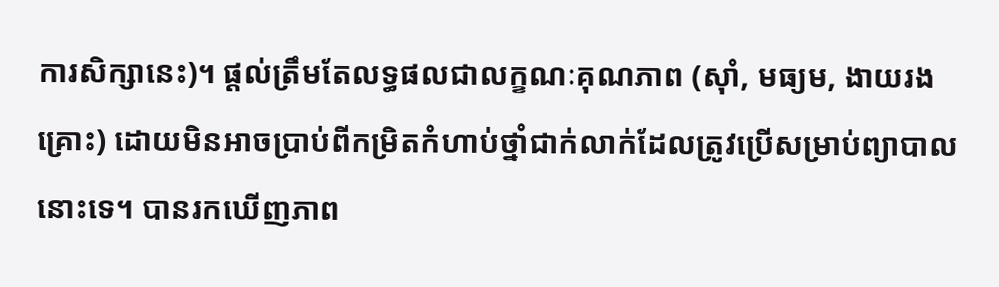ការសិក្សានេះ)។ ផ្តល់ត្រឹមតែលទ្ធផលជាលក្ខណៈគុណភាព (ស៊ាំ, មធ្យម, ងាយរងគ្រោះ) ដោយមិនអាចប្រាប់ពីកម្រិតកំហាប់ថ្នាំជាក់លាក់ដែលត្រូវប្រើសម្រាប់ព្យាបាលនោះទេ។ បានរកឃើញភាព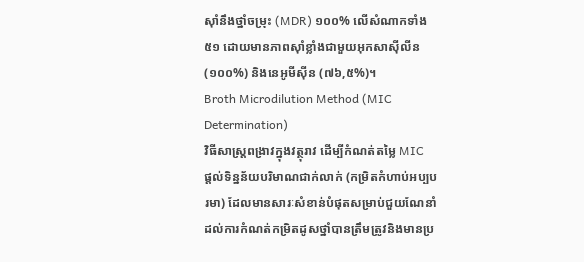ស៊ាំនឹងថ្នាំចម្រុះ (MDR) ១០០% លើសំណាកទាំង ៥១ ដោយមានភាពស៊ាំខ្លាំងជាមួយអុកសាស៊ីលីន (១០០%) និងនេអូមីស៊ីន (៧៦,៥%)។
Broth Microdilution Method (MIC Determination)
វិធីសាស្ត្រពង្រាវក្នុងវត្ថុរាវ ដើម្បីកំណត់តម្លៃ MIC
ផ្តល់ទិន្នន័យបរិមាណជាក់លាក់ (កម្រិតកំហាប់អប្បបរមា) ដែលមានសារៈសំខាន់បំផុតសម្រាប់ជួយណែនាំដល់ការកំណត់កម្រិតដូសថ្នាំបានត្រឹមត្រូវនិងមានប្រ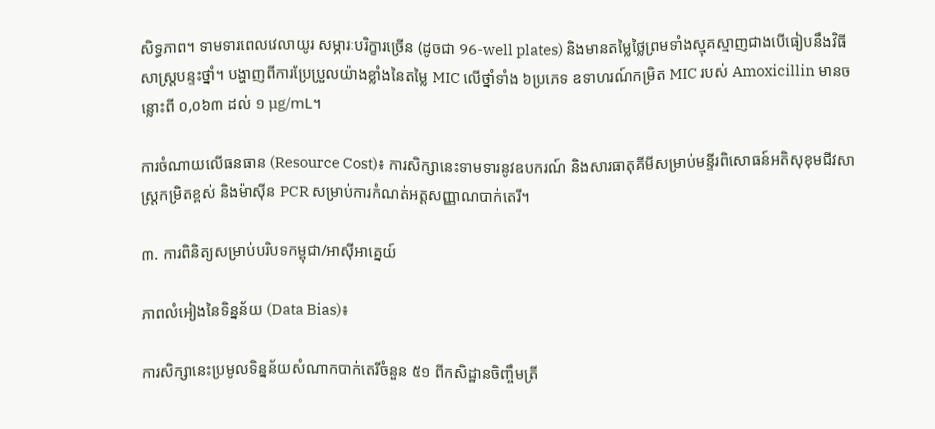សិទ្ធភាព។ ទាមទារពេលវេលាយូរ សម្ភារៈបរិក្ខារច្រើន (ដូចជា 96-well plates) និងមានតម្លៃថ្លៃព្រមទាំងស្មុគស្មាញជាងបើធៀបនឹងវិធីសាស្ត្របន្ទះថ្នាំ។ បង្ហាញពីការប្រែប្រួលយ៉ាងខ្លាំងនៃតម្លៃ MIC លើថ្នាំទាំង ៦ប្រភេទ ឧទាហរណ៍កម្រិត MIC របស់ Amoxicillin មានចន្លោះពី ០,០៦៣ ដល់ ១ µg/mL។

ការចំណាយលើធនធាន (Resource Cost)៖ ការសិក្សានេះទាមទារនូវឧបករណ៍ និងសារធាតុគីមីសម្រាប់មន្ទីរពិសោធន៍អតិសុខុមជីវសាស្ត្រកម្រិតខ្ពស់ និងម៉ាស៊ីន PCR សម្រាប់ការកំណត់អត្តសញ្ញាណបាក់តេរី។

៣. ការពិនិត្យសម្រាប់បរិបទកម្ពុជា/អាស៊ីអាគ្នេយ៍

ភាពលំអៀងនៃទិន្នន័យ (Data Bias)៖

ការសិក្សានេះប្រមូលទិន្នន័យសំណាកបាក់តេរីចំនួន ៥១ ពីកសិដ្ឋានចិញ្ចឹមត្រី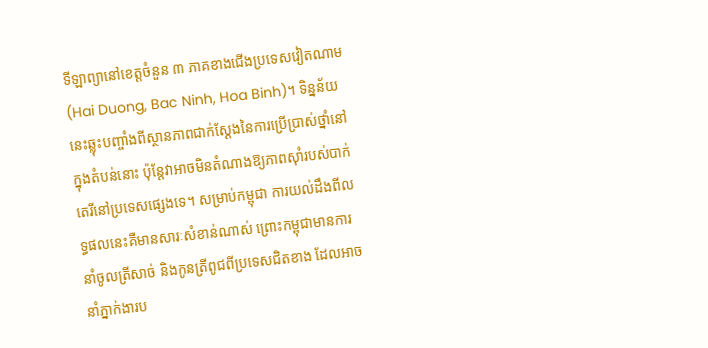ទីឡាព្យានៅខេត្តចំនួន ៣ ភាគខាងជើងប្រទេសវៀតណាម (Hai Duong, Bac Ninh, Hoa Binh)។ ទិន្នន័យនេះឆ្លុះបញ្ចាំងពីស្ថានភាពជាក់ស្តែងនៃការប្រើប្រាស់ថ្នាំនៅក្នុងតំបន់នោះ ប៉ុន្តែវាអាចមិនតំណាងឱ្យភាពស៊ាំរបស់បាក់តេរីនៅប្រទេសផ្សេងទេ។ សម្រាប់កម្ពុជា ការយល់ដឹងពីលទ្ធផលនេះគឺមានសារៈសំខាន់ណាស់ ព្រោះកម្ពុជាមានការនាំចូលត្រីសាច់ និងកូនត្រីពូជពីប្រទេសជិតខាង ដែលអាចនាំភ្នាក់ងារប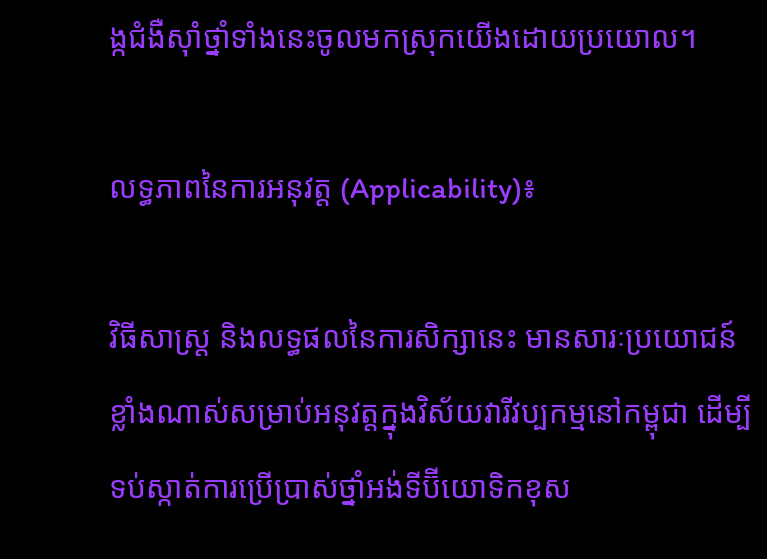ង្កជំងឺស៊ាំថ្នាំទាំងនេះចូលមកស្រុកយើងដោយប្រយោល។

លទ្ធភាពនៃការអនុវត្ត (Applicability)៖

វិធីសាស្ត្រ និងលទ្ធផលនៃការសិក្សានេះ មានសារៈប្រយោជន៍ខ្លាំងណាស់សម្រាប់អនុវត្តក្នុងវិស័យវារីវប្បកម្មនៅកម្ពុជា ដើម្បីទប់ស្កាត់ការប្រើប្រាស់ថ្នាំអង់ទីប៊ីយោទិកខុស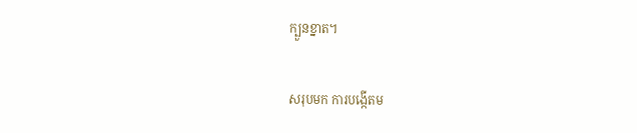ក្បួនខ្នាត។

សរុបមក ការបង្កើតម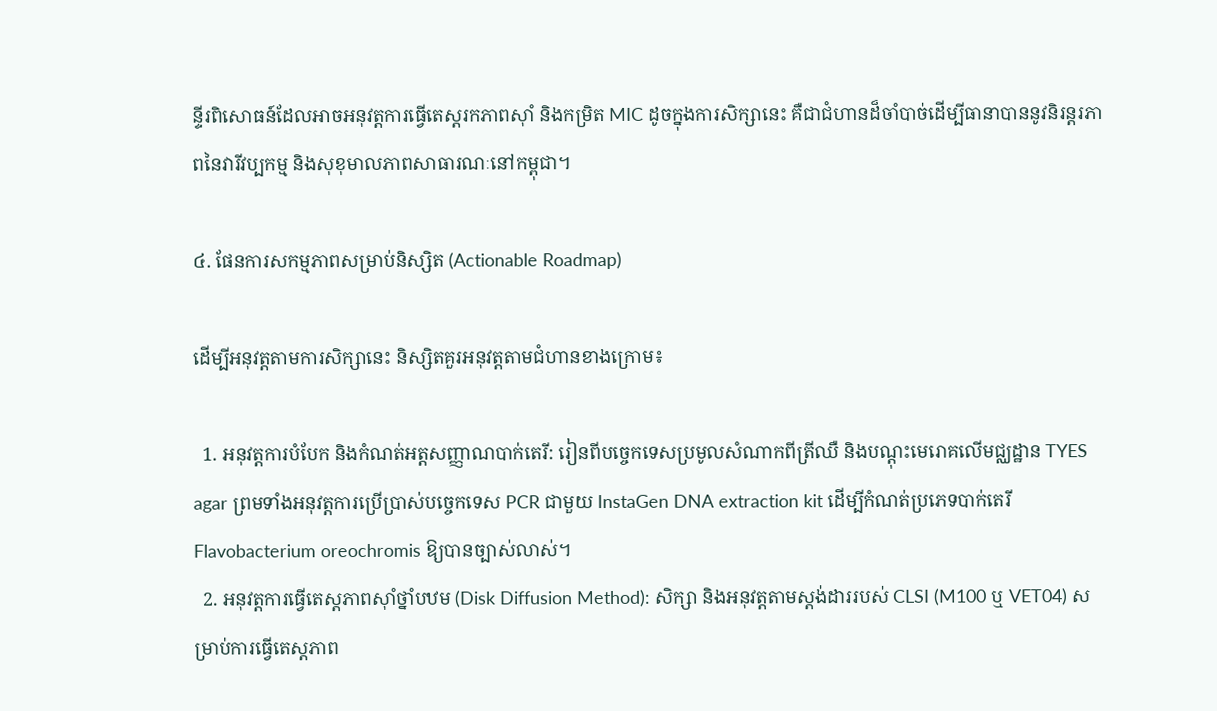ន្ទីរពិសោធន៍ដែលអាចអនុវត្តការធ្វើតេស្តរកភាពស៊ាំ និងកម្រិត MIC ដូចក្នុងការសិក្សានេះ គឺជាជំហានដ៏ចាំបាច់ដើម្បីធានាបាននូវនិរន្តរភាពនៃវារីវប្បកម្ម និងសុខុមាលភាពសាធារណៈនៅកម្ពុជា។

៤. ផែនការសកម្មភាពសម្រាប់និស្សិត (Actionable Roadmap)

ដើម្បីអនុវត្តតាមការសិក្សានេះ និស្សិតគួរអនុវត្តតាមជំហានខាងក្រោម៖

  1. អនុវត្តការបំបែក និងកំណត់អត្តសញ្ញាណបាក់តេរី: រៀនពីបច្ចេកទេសប្រមូលសំណាកពីត្រីឈឺ និងបណ្តុះមេរោគលើមជ្ឈដ្ឋាន TYES agar ព្រមទាំងអនុវត្តការប្រើប្រាស់បច្ចេកទេស PCR ជាមួយ InstaGen DNA extraction kit ដើម្បីកំណត់ប្រភេទបាក់តេរី Flavobacterium oreochromis ឱ្យបានច្បាស់លាស់។
  2. អនុវត្តការធ្វើតេស្តភាពស៊ាំថ្នាំបឋម (Disk Diffusion Method): សិក្សា និងអនុវត្តតាមស្តង់ដាររបស់ CLSI (M100 ឬ VET04) សម្រាប់ការធ្វើតេស្តភាព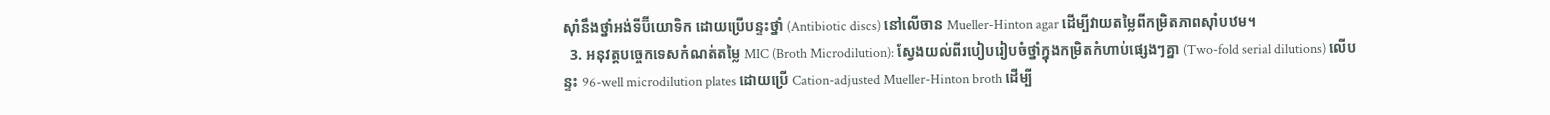ស៊ាំនឹងថ្នាំអង់ទីប៊ីយោទិក ដោយប្រើបន្ទះថ្នាំ (Antibiotic discs) នៅលើចាន Mueller-Hinton agar ដើម្បីវាយតម្លៃពីកម្រិតភាពស៊ាំបឋម។
  3. អនុវត្តបច្ចេកទេសកំណត់តម្លៃ MIC (Broth Microdilution): ស្វែងយល់ពីរបៀបរៀបចំថ្នាំក្នុងកម្រិតកំហាប់ផ្សេងៗគ្នា (Two-fold serial dilutions) លើបន្ទះ 96-well microdilution plates ដោយប្រើ Cation-adjusted Mueller-Hinton broth ដើម្បី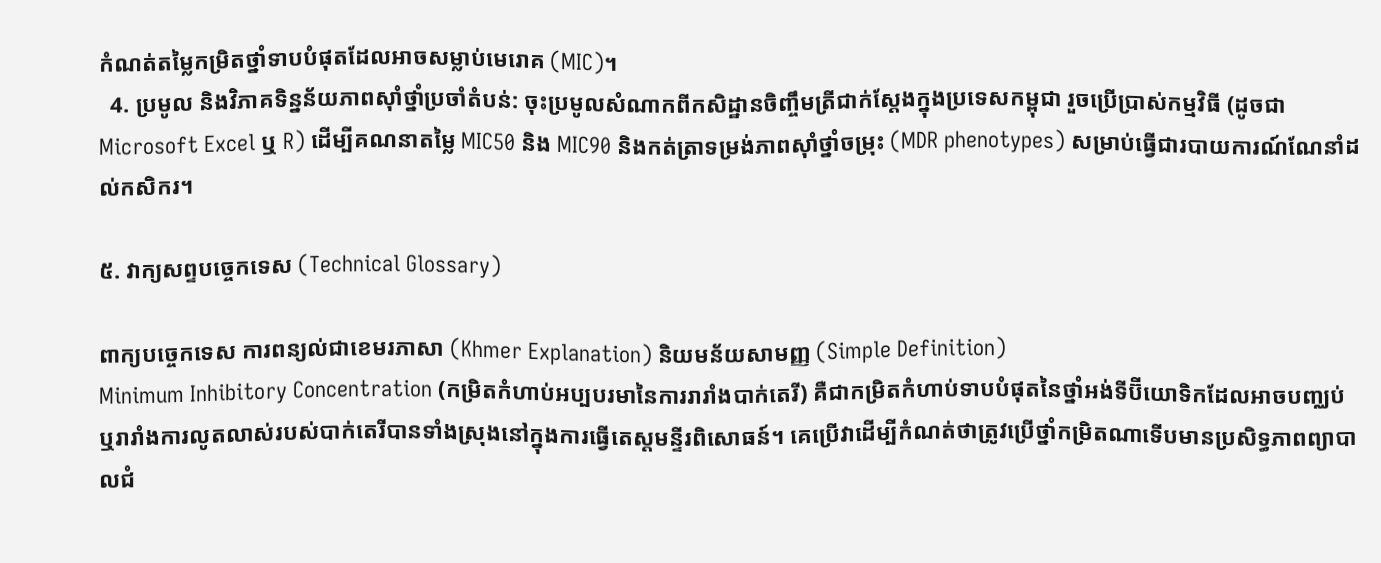កំណត់តម្លៃកម្រិតថ្នាំទាបបំផុតដែលអាចសម្លាប់មេរោគ (MIC)។
  4. ប្រមូល និងវិភាគទិន្នន័យភាពស៊ាំថ្នាំប្រចាំតំបន់: ចុះប្រមូលសំណាកពីកសិដ្ឋានចិញ្ចឹមត្រីជាក់ស្តែងក្នុងប្រទេសកម្ពុជា រួចប្រើប្រាស់កម្មវិធី (ដូចជា Microsoft Excel ឬ R) ដើម្បីគណនាតម្លៃ MIC50 និង MIC90 និងកត់ត្រាទម្រង់ភាពស៊ាំថ្នាំចម្រុះ (MDR phenotypes) សម្រាប់ធ្វើជារបាយការណ៍ណែនាំដល់កសិករ។

៥. វាក្យសព្ទបច្ចេកទេស (Technical Glossary)

ពាក្យបច្ចេកទេស ការពន្យល់ជាខេមរភាសា (Khmer Explanation) និយមន័យសាមញ្ញ (Simple Definition)
Minimum Inhibitory Concentration (កម្រិតកំហាប់អប្បបរមានៃការរារាំងបាក់តេរី) គឺជាកម្រិតកំហាប់ទាបបំផុតនៃថ្នាំអង់ទីប៊ីយោទិកដែលអាចបញ្ឈប់ ឬរារាំងការលូតលាស់របស់បាក់តេរីបានទាំងស្រុងនៅក្នុងការធ្វើតេស្តមន្ទីរពិសោធន៍។ គេប្រើវាដើម្បីកំណត់ថាត្រូវប្រើថ្នាំកម្រិតណាទើបមានប្រសិទ្ធភាពព្យាបាលជំ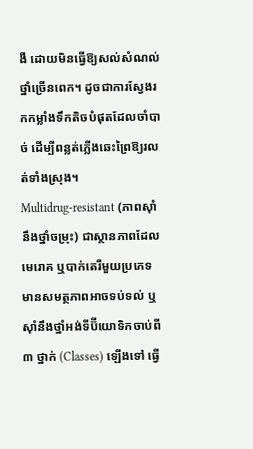ងឺ ដោយមិនធ្វើឱ្យសល់សំណល់ថ្នាំច្រើនពេក។ ដូចជាការស្វែងរកកម្លាំងទឹកតិចបំផុតដែលចាំបាច់ ដើម្បីពន្លត់ភ្លើងឆេះព្រៃឱ្យរលត់ទាំងស្រុង។
Multidrug-resistant (ភាពស៊ាំនឹងថ្នាំចម្រុះ) ជាស្ថានភាពដែលមេរោគ ឬបាក់តេរីមួយប្រភេទ មានសមត្ថភាពអាចទប់ទល់ ឬស៊ាំនឹងថ្នាំអង់ទីប៊ីយោទិកចាប់ពី ៣ ថ្នាក់ (Classes) ឡើងទៅ ធ្វើ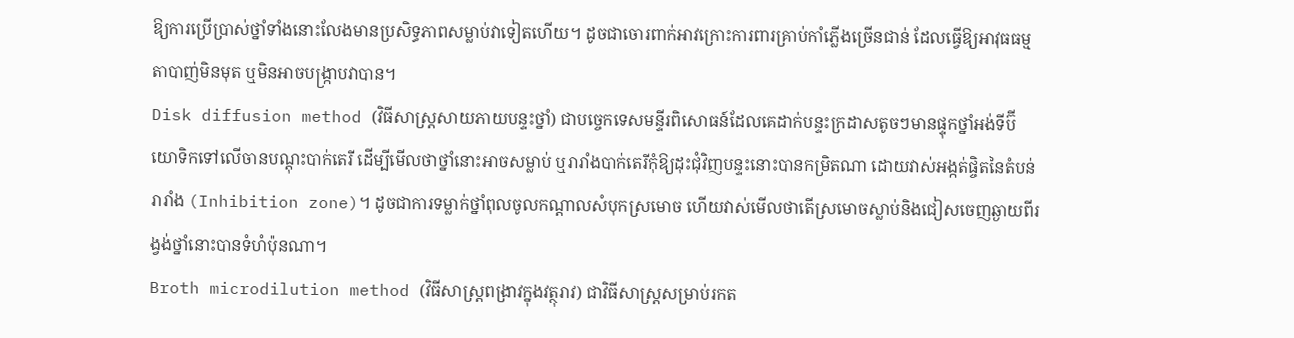ឱ្យការប្រើប្រាស់ថ្នាំទាំងនោះលែងមានប្រសិទ្ធភាពសម្លាប់វាទៀតហើយ។ ដូចជាចោរពាក់អាវក្រោះការពារគ្រាប់កាំភ្លើងច្រើនជាន់ ដែលធ្វើឱ្យអាវុធធម្មតាបាញ់មិនមុត ឬមិនអាចបង្ក្រាបវាបាន។
Disk diffusion method (វិធីសាស្ត្រសាយភាយបន្ទះថ្នាំ) ជាបច្ចេកទេសមន្ទីរពិសោធន៍ដែលគេដាក់បន្ទះក្រដាសតូចៗមានផ្ទុកថ្នាំអង់ទីប៊ីយោទិកទៅលើចានបណ្តុះបាក់តេរី ដើម្បីមើលថាថ្នាំនោះអាចសម្លាប់ ឬរារាំងបាក់តេរីកុំឱ្យដុះជុំវិញបន្ទះនោះបានកម្រិតណា ដោយវាស់អង្កត់ផ្ចិតនៃតំបន់រារាំង (Inhibition zone)។ ដូចជាការទម្លាក់ថ្នាំពុលចូលកណ្តាលសំបុកស្រមោច ហើយវាស់មើលថាតើស្រមោចស្លាប់និងជៀសចេញឆ្ងាយពីរង្វង់ថ្នាំនោះបានទំហំប៉ុនណា។
Broth microdilution method (វិធីសាស្ត្រពង្រាវក្នុងវត្ថុរាវ) ជាវិធីសាស្ត្រសម្រាប់រកត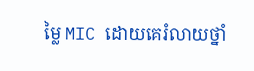ម្លៃ MIC ដោយគេរំលាយថ្នាំ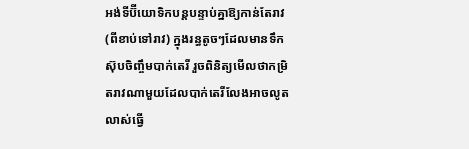អង់ទីប៊ីយោទិកបន្តបន្ទាប់គ្នាឱ្យកាន់តែរាវ (ពីខាប់ទៅរាវ) ក្នុងរន្ធតូចៗដែលមានទឹកស៊ុបចិញ្ចឹមបាក់តេរី រួចពិនិត្យមើលថាកម្រិតរាវណាមួយដែលបាក់តេរីលែងអាចលូតលាស់ធ្វើ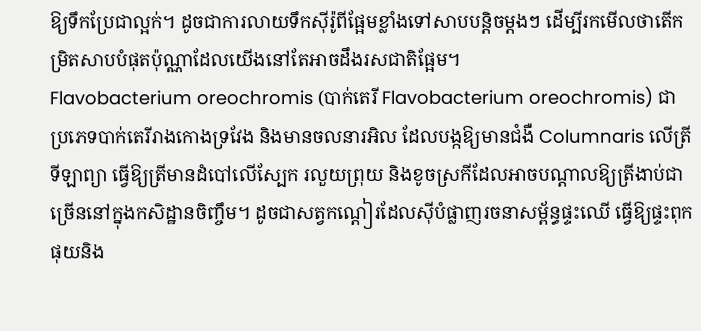ឱ្យទឹកប្រែជាល្អក់។ ដូចជាការលាយទឹកស៊ីរ៉ូពីផ្អែមខ្លាំងទៅសាបបន្តិចម្តងៗ ដើម្បីរកមើលថាតើកម្រិតសាបបំផុតប៉ុណ្ណាដែលយើងនៅតែអាចដឹងរសជាតិផ្អែម។
Flavobacterium oreochromis (បាក់តេរី Flavobacterium oreochromis) ជាប្រភេទបាក់តេរីរាងកោងទ្រវែង និងមានចលនារអិល ដែលបង្កឱ្យមានជំងឺ Columnaris លើត្រីទីឡាព្យា ធ្វើឱ្យត្រីមានដំបៅលើស្បែក រលួយព្រុយ និងខូចស្រកីដែលអាចបណ្តាលឱ្យត្រីងាប់ជាច្រើននៅក្នុងកសិដ្ឋានចិញ្ចឹម។ ដូចជាសត្វកណ្តៀរដែលស៊ីបំផ្លាញរចនាសម្ព័ន្ធផ្ទះឈើ ធ្វើឱ្យផ្ទះពុកផុយនិង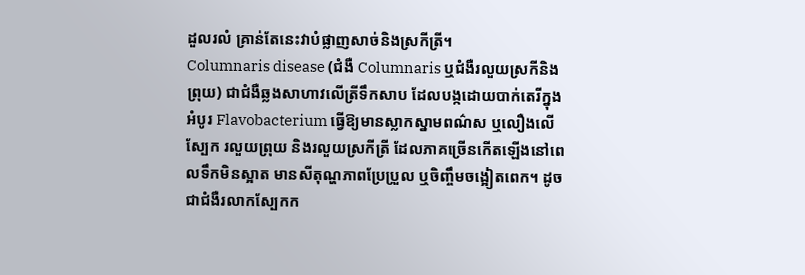ដួលរលំ គ្រាន់តែនេះវាបំផ្លាញសាច់និងស្រកីត្រី។
Columnaris disease (ជំងឺ Columnaris ឬជំងឺរលួយស្រកីនិងព្រុយ) ជាជំងឺឆ្លងសាហាវលើត្រីទឹកសាប ដែលបង្កដោយបាក់តេរីក្នុងអំបូរ Flavobacterium ធ្វើឱ្យមានស្លាកស្នាមពណ៌ស ឬលឿងលើស្បែក រលួយព្រុយ និងរលួយស្រកីត្រី ដែលភាគច្រើនកើតឡើងនៅពេលទឹកមិនស្អាត មានសីតុណ្ហភាពប្រែប្រួល ឬចិញ្ចឹមចង្អៀតពេក។ ដូចជាជំងឺរលាកស្បែកក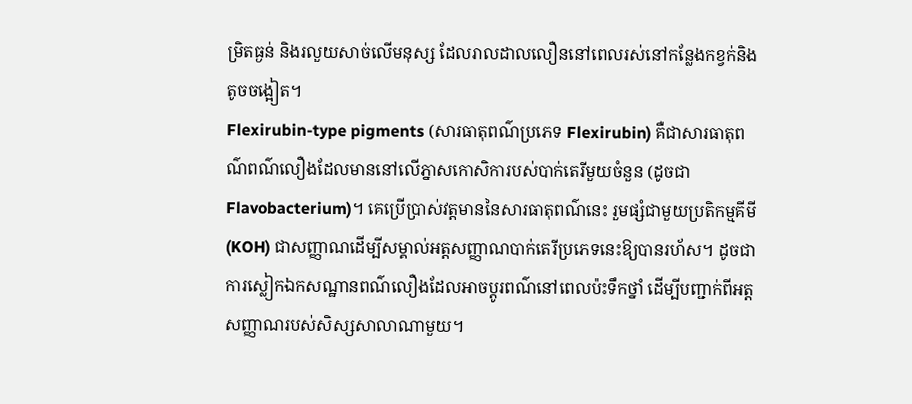ម្រិតធ្ងន់ និងរលួយសាច់លើមនុស្ស ដែលរាលដាលលឿននៅពេលរស់នៅកន្លែងកខ្វក់និងតូចចង្អៀត។
Flexirubin-type pigments (សារធាតុពណ៌ប្រភេទ Flexirubin) គឺជាសារធាតុពណ៌ពណ៌លឿងដែលមាននៅលើភ្នាសកោសិការបស់បាក់តេរីមួយចំនួន (ដូចជា Flavobacterium)។ គេប្រើប្រាស់វត្តមាននៃសារធាតុពណ៌នេះ រួមផ្សំជាមួយប្រតិកម្មគីមី (KOH) ជាសញ្ញាណដើម្បីសម្គាល់អត្តសញ្ញាណបាក់តេរីប្រភេទនេះឱ្យបានរហ័ស។ ដូចជាការស្លៀកឯកសណ្ឋានពណ៌លឿងដែលអាចប្តូរពណ៌នៅពេលប៉ះទឹកថ្នាំ ដើម្បីបញ្ជាក់ពីអត្តសញ្ញាណរបស់សិស្សសាលាណាមួយ។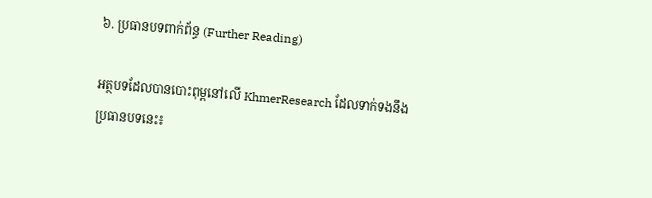៦. ប្រធានបទពាក់ព័ន្ធ (Further Reading)

អត្ថបទដែលបានបោះពុម្ពនៅលើ KhmerResearch ដែលទាក់ទងនឹងប្រធានបទនេះ៖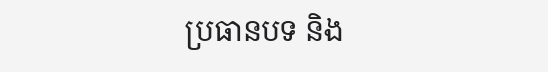ប្រធានបទ និង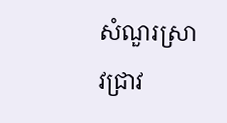សំណួរស្រាវជ្រាវ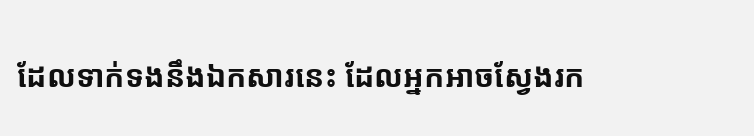ដែលទាក់ទងនឹងឯកសារនេះ ដែលអ្នកអាចស្វែងរក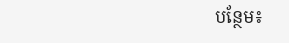បន្ថែម៖